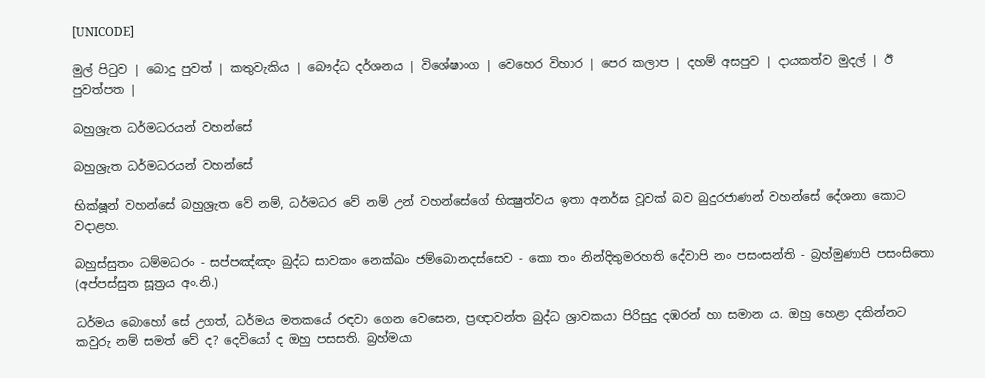[UNICODE]

මුල් පිටුව | බොදු පුවත් | කතුවැකිය | බෞද්ධ දර්ශනය | විශේෂාංග | වෙහෙර විහාර | පෙර කලාප | දහම් අසපුව | දායකත්ව මුදල් | ඊ පුවත්පත |

බහුශ්‍රැත ධර්මධරයන් වහන්සේ

බහුශ්‍රැත ධර්මධරයන් වහන්සේ

භික්ෂූන් වහන්සේ බහුශ්‍රැත වේ නම්, ධර්මධර වේ නම් උන් වහන්සේගේ භික්‍ෂුත්වය ඉතා අනර්ඝ වූවක් බව බුදුරජාණන් වහන්සේ දේශනා කොට වදාළහ.

බහුස්සුතං ධම්මධරං - සප්පඤ්ඤං බුද්ධ සාවකං නෙක්ඛං ජම්බොනදස්සෙව - කො තං නින්දිතුමරහති දේවාපි නං පසංසන්ති - බ්‍රහ්මුණාපි පසංසිතො (අප්පස්සුත සූත්‍රය අං.නි.)

ධර්මය බොහෝ සේ උගත්, ධර්මය මතකයේ රඳවා ගෙන වෙසෙන, ප්‍රඥාවන්ත බුද්ධ ශ්‍රාවකයා පිරිසුදු දඹරන් හා සමාන ය. ඔහු හෙළා දකින්නට කවුරු නම් සමත් වේ ද? දෙවියෝ ද ඔහු පසසති. බ්‍රහ්මයා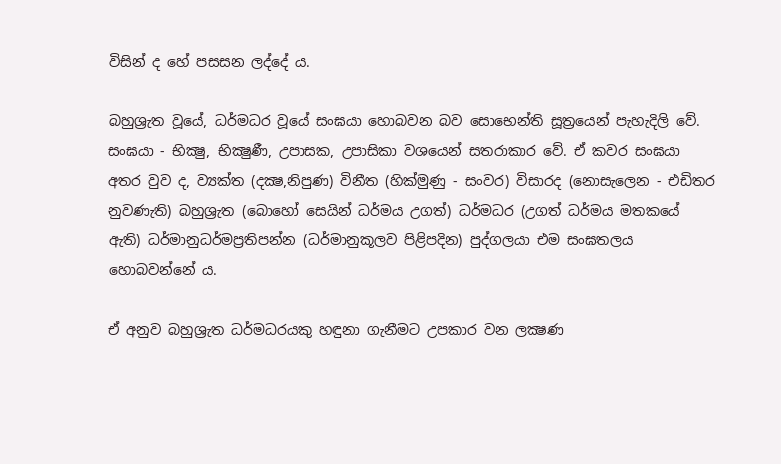විසින් ද හේ පසසන ලද්දේ ය.

බහුශ්‍රැත වූයේ, ධර්මධර වූයේ සංඝයා හොබවන බව සොභෙන්ති සූත්‍රයෙන් පැහැදිලි වේ. සංඝයා - භික්‍ෂු, භික්‍ෂුණී, උපාසක, උපාසිකා වශයෙන් සතරාකාර වේ. ඒ කවර සංඝයා අතර වුව ද, ව්‍යක්ත (දක්‍ෂ,නිපුණ) විනීත (හික්මුණු - සංවර) විසාරද (නොසැලෙන - එඩිතර නුවණැති) බහුශ්‍රැත (බොහෝ සෙයින් ධර්මය උගත්) ධර්මධර (උගත් ධර්මය මතකයේ ඇති) ධර්මානුධර්මප්‍රතිපන්න (ධර්මානුකූලව පිළිපදින) පුද්ගලයා එම සංඝතලය හොබවන්නේ ය.

ඒ අනුව බහුශ්‍රැත ධර්මධරයකු හඳුනා ගැනීමට උපකාර වන ලක්‍ෂණ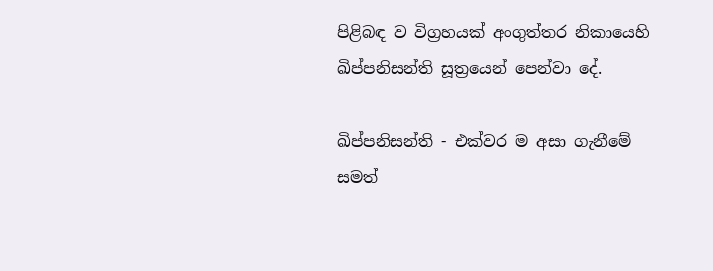පිළිබඳ ව විග්‍රහයක් අංගුත්තර නිකායෙහි ඛිප්පනිසන්ති සූත්‍රයෙන් පෙන්වා දේ.

ඛිප්පනිසන්ති - එක්වර ම අසා ගැනීමේ සමත්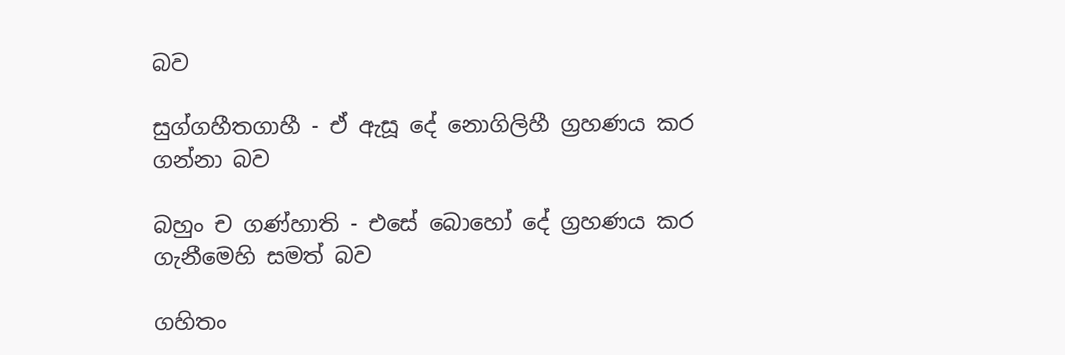බව

සුග්ගහීතගාහී - ඒ ඇසූ දේ නොගිලිහී ග්‍රහණය කර ගන්නා බව

බහුං ච ගණ්හාති - එසේ බොහෝ දේ ග්‍රහණය කර ගැනීමෙහි සමත් බව

ගහිතං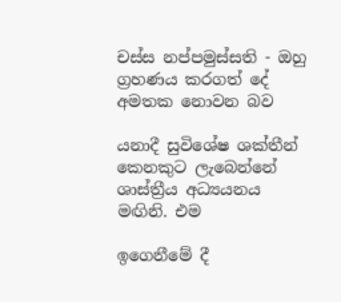චස්ස නප්පමුස්සති - ඔහු ග්‍රහණය කරගත් දේ අමතක නොවන බව

යනාදී සුවිශේෂ ශක්තීන් කෙනකුට ලැබෙන්නේ ශාස්ත්‍රීය අධ්‍යයනය මඟිනි. එම

ඉගෙනීමේ දී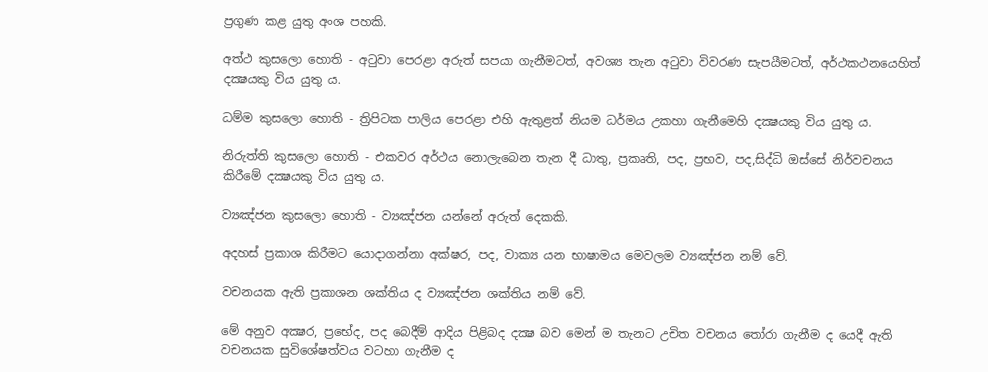ප්‍රගුණ කළ යුතු අංශ පහකි.

අත්ථ කුසලො හොති - අටුවා පෙරළා අරුත් සපයා ගැනීමටත්, අවශ්‍ය තැන අටුවා විවරණ සැපයීමටත්, අර්ථකථනයෙහිත් දක්‍ෂයකු විය යුතු ය.

ධම්ම කුසලො හොති - ත්‍රිපිටක පාලිය පෙරළා එහි ඇතුළත් නියම ධර්මය උකහා ගැනීමෙහි දක්‍ෂයකු විය යුතු ය.

නිරුත්ති කුසලො හොති - එකවර අර්ථය නොලැබෙන තැන දී ධාතු, ප්‍රකෘති, පද, ප්‍රභව, පද,සිද්ධි ඔස්සේ නිර්වචනය කිරීමේ දක්‍ෂයකු විය යුතු ය.

ව්‍යඤ්ජන කුසලො හොති - ව්‍යඤ්ජන යන්නේ අරුත් දෙකකි.

අදහස් ප්‍රකාශ කිරීමට යොදාගන්නා අක්ෂර, පද, වාක්‍ය යන භාෂාමය මෙවලම ව්‍යඤ්ජන නම් වේ.

වචනයක ඇති ප්‍රකාශන ශක්තිය ද ව්‍යඤ්ජන ශක්තිය නම් වේ.

මේ අනුව අක්‍ෂර, ප්‍රභේද, පද බෙදීම් ආදිය පිළිබද දක්‍ෂ බව මෙන් ම තැනට උචිත වචනය තෝරා ගැනීම ද යෙදී ඇති වචනයක සුවිශේෂත්වය වටහා ගැනීම ද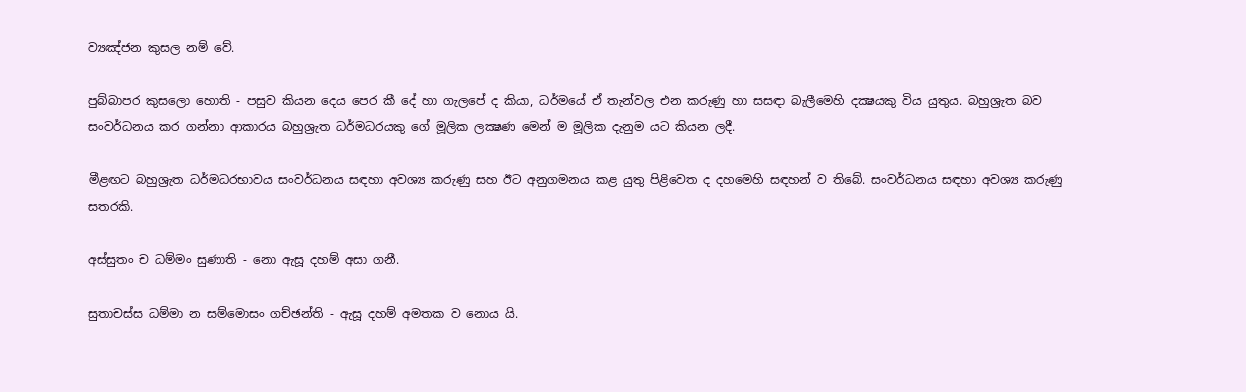ව්‍යඤ්ජන කුසල නම් වේ.

පුබ්බාපර කුසලො හොති - පසුව කියන දෙය පෙර කී දේ හා ගැලපේ ද කියා, ධර්මයේ ඒ තැන්වල එන කරුණු හා සසඳා බැලීමෙහි දක්‍ෂයකු විය යුතුය. බහුශ්‍රැත බව සංවර්ධනය කර ගන්නා ආකාරය බහුශ්‍රැත ධර්මධරයකු ගේ මූලික ලක්‍ෂණ මෙන් ම මූලික දැනුම යට කියන ලදී.

මීළඟට බහුශ්‍රැත ධර්මධරභාවය සංවර්ධනය සඳහා අවශ්‍ය කරුණු සහ ඊට අනුගමනය කළ යුතු පිළිවෙත ද දහමෙහි සඳහන් ව තිබේ. සංවර්ධනය සඳහා අවශ්‍ය කරුණු සතරකි.

අස්සුතං ච ධම්මං සුණාති - නො ඇසූ දහම් අසා ගනී.

සුතාචස්ස ධම්මා න සම්මොසං ගච්ඡන්ති - ඇසූ දහම් අමතක ව නොය යි.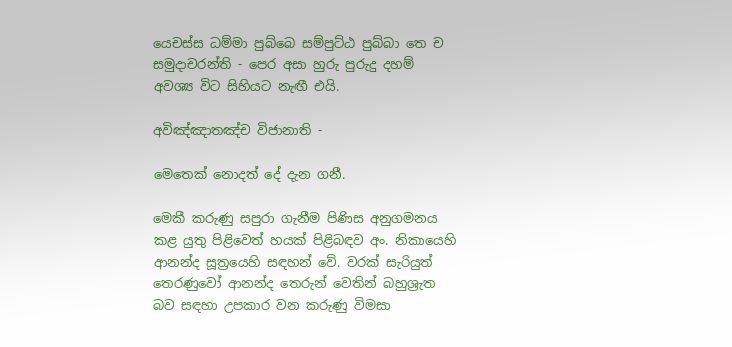යෙචස්ස ධම්මා පුබ්බෙ සම්පුට්ඨ පුබ්බා තෙ ච සමුදාචරන්ති - පෙර අසා හුරු පුරුදු දහම් අවශ්‍ය විට සිහියට නැඟී එයි.

අවිඤ්ඤාතඤ්ච විජානාති -

මෙතෙක් නොදත් දේ දැන ගනී.

මෙකී කරුණු සපුරා ගැනීම පිණිස අනුගමනය කළ යුතු පිළිවෙත් හයක් පිළිබඳව අං. නිකායෙහි ආනන්ද සූත්‍රයෙහි සඳහන් වේ. වරක් සැරියුත් තෙරණුවෝ ආනන්ද තෙරුන් වෙතින් බහුශ්‍රැත බව සඳහා උපකාර වන කරුණු විමසා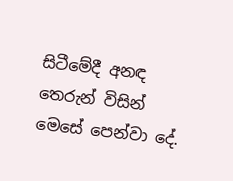සිටීමේදී අනඳ තෙරුන් විසින් මෙසේ පෙන්වා දේ.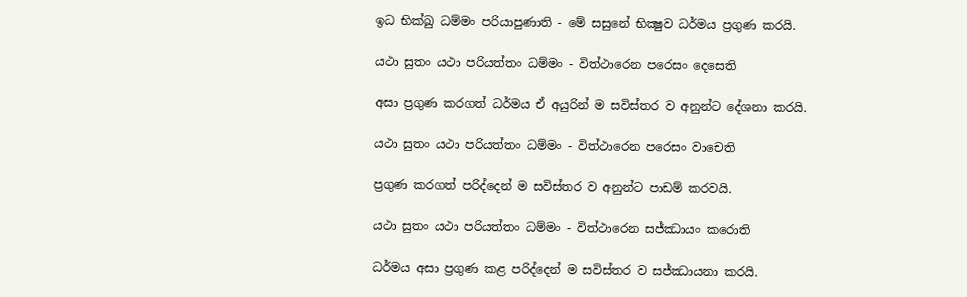ඉධ භික්ඛු ධම්මං පරියාපුණාති - මේ සසුනේ භික්‍ෂුව ධර්මය ප්‍රගුණ කරයි.

යථා සුතං යථා පරියත්තං ධම්මං - විත්ථාරෙන පරෙසං දෙසෙති

අසා ප්‍රගුණ කරගත් ධර්මය ඒ අයුරින් ම සවිස්තර ව අනුන්ට දේශනා කරයි.

යථා සුතං යථා පරියත්තං ධම්මං - විත්ථාරෙන පරෙසං වාචෙති

ප්‍රගුණ කරගත් පරිද්දෙන් ම සවිස්තර ව අනුන්ට පාඩම් කරවයි.

යථා සුතං යථා පරියත්තං ධම්මං - විත්ථාරෙන සජ්ඣායං කරොති

ධර්මය අසා ප්‍රගුණ කළ පරිද්දෙන් ම සවිස්තර ව සජ්ඣායනා කරයි.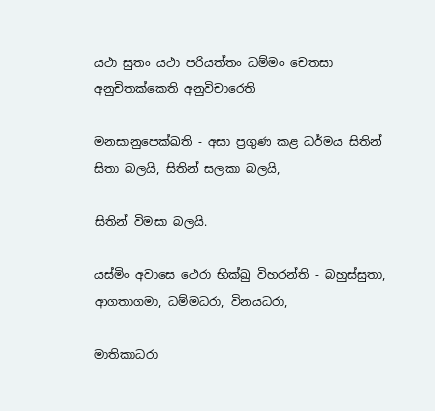යථා සුතං යථා පරියත්තං ධම්මං චෙතසා අනුචිතක්කෙති අනුවිචාරෙති

මනසානුපෙක්ඛති - අසා ප්‍රගුණ කළ ධර්මය සිතින් සිතා බලයි, සිතින් සලකා බලයි,

සිතින් විමසා බලයි.

යස්මිං අවාසෙ ථෙරා භික්ඛු විහරන්ති - බහුස්සුතා, ආගතාගමා, ධම්මධරා, විනයධරා,

මාතිකාධරා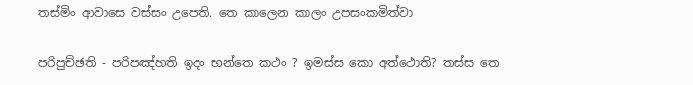තස්මිං ආවාසෙ වස්සං උපෙති. තෙ කාලෙන කාලං උපසංකමිත්වා

පරිපුච්ඡති - පරිපඤ්හති ඉදං භන්තෙ කථං ? ඉමස්ස කො අත්ථොති? තස්ස තෙ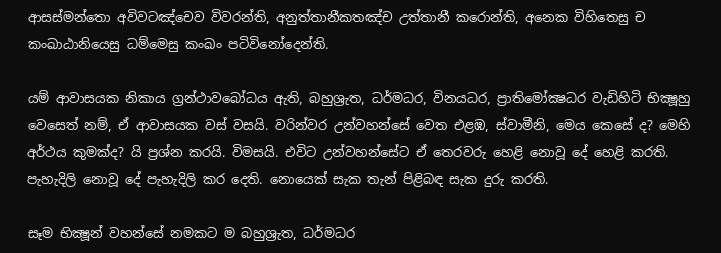ආසස්මන්තො අවිවටඤ්චෙව විවරන්ති, අනුත්තානීකතඤ්ච උත්තානී කරොන්ති, අනෙක විහිතෙසු ච කංඛාඨානියෙසු ධම්මෙසු කංඛං පටිවිනෝදෙන්ති.

යම් ආවාසයක නිකාය ග්‍රන්ථාවබෝධය ඇති, බහුශ්‍රැත, ධර්මධර, විනයධර, ප්‍රාතිමෝක්‍ෂධර වැඩිහිටි භික්‍ෂූහු වෙසෙත් නම්, ඒ ආවාසයක වස් වසයි. වරින්වර උන්වහන්සේ වෙත එළඹ, ස්වාමීනි, මෙය කෙසේ ද? මෙහි අර්ථය කුමක්ද? යි ප්‍රශ්න කරයි. විමසයි. එවිට උන්වහන්සේට ඒ තෙරවරු හෙළි නොවූ දේ හෙළි කරති. පැහැදිලි නොවූ දේ පැහැදිලි කර දෙති. නොයෙක් සැක තැන් පිළිබඳ සැක දුරු කරති.

සෑම භික්‍ෂූන් වහන්සේ නමකට ම බහුශ්‍රැත, ධර්මධර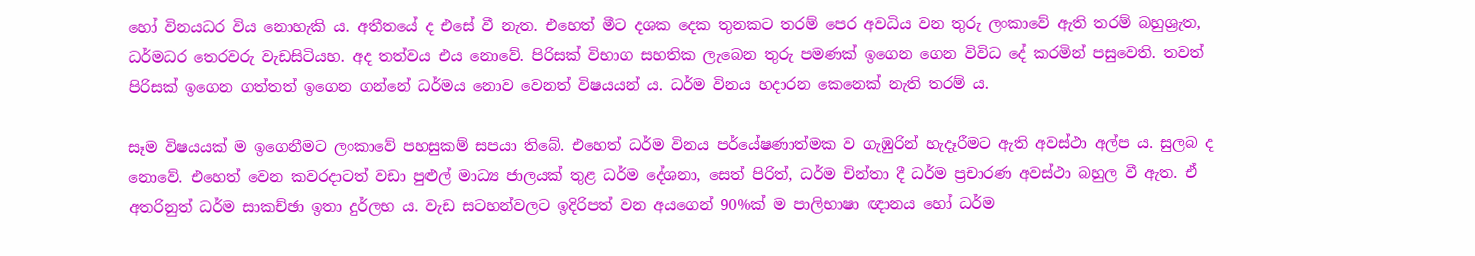හෝ විනයධර විය නොහැකි ය. අතීතයේ ද එසේ වී නැත. එහෙත් මීට දශක දෙක තුනකට තරම් පෙර අවධිය වන තුරු ලංකාවේ ඇති තරම් බහුශ්‍රැත, ධර්මධර තෙරවරු වැඩසිටියහ. අද තත්වය එය නොවේ. පිරිසක් විභාග සහතික ලැබෙන තුරු පමණක් ඉගෙන ගෙන විවිධ දේ කරමින් පසුවෙති. තවත් පිරිසක් ඉගෙන ගත්තත් ඉගෙන ගන්නේ ධර්මය නොව වෙනත් විෂයයන් ය. ධර්ම විනය හදාරන කෙනෙක් නැති තරම් ය.

සෑම විෂයයක් ම ඉගෙනීමට ලංකාවේ පහසුකම් සපයා තිබේ. එහෙත් ධර්ම විනය පර්යේෂණාත්මක ව ගැඹුරින් හැදෑරීමට ඇති අවස්ථා අල්ප ය. සුලබ ද නොවේ. එහෙත් වෙන කවරදාටත් වඩා පුළුල් මාධ්‍ය ජාලයක් තුළ ධර්ම දේශනා, සෙත් පිරිත්, ධර්ම චින්තා දී ධර්ම ප්‍රචාරණ අවස්ථා බහුල වී ඇත. ඒ අතරිනුත් ධර්ම සාකච්ඡා ඉතා දුර්ලභ ය. වැඩ සටහන්වලට ඉදිරිපත් වන අයගෙන් 90%ක් ම පාලිභාෂා ඥානය හෝ ධර්ම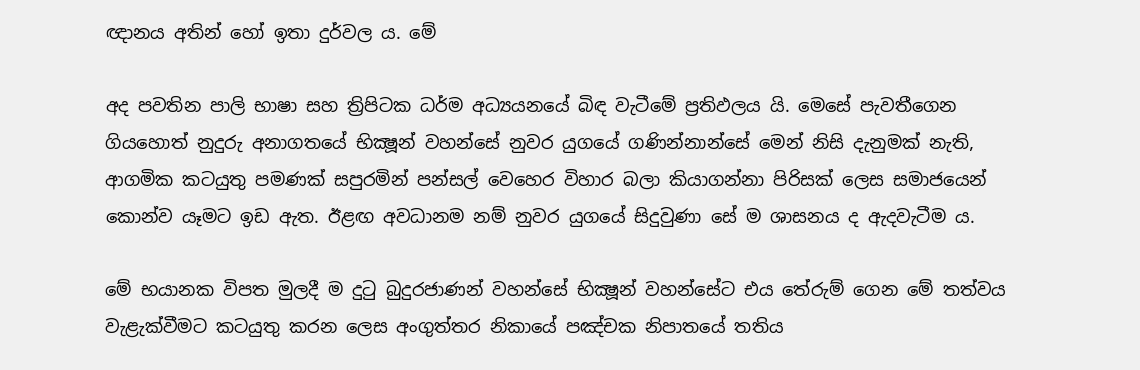ඥානය අතින් හෝ ඉතා දුර්වල ය. මේ

අද පවතින පාලි භාෂා සහ ත්‍රිපිටක ධර්ම අධ්‍යයනයේ බිඳ වැටීමේ ප්‍රතිඵලය යි. මෙසේ පැවතීගෙන ගියහොත් නුදුරු අනාගතයේ භික්‍ෂූන් වහන්සේ නුවර යුගයේ ගණින්නාන්සේ මෙන් නිසි දැනුමක් නැති, ආගමික කටයුතු පමණක් සපුරමින් පන්සල් වෙහෙර විහාර බලා කියාගන්නා පිරිසක් ලෙස සමාජයෙන් කොන්ව යෑමට ඉඩ ඇත. ඊළඟ අවධානම නම් නුවර යුගයේ සිදුවුණා සේ ම ශාසනය ද ඇදවැටීම ය.

මේ භයානක විපත මුලදී ම දුටු බුදුරජාණන් වහන්සේ භික්‍ෂූන් වහන්සේට එය තේරුම් ගෙන මේ තත්වය වැළැක්වීමට කටයුතු කරන ලෙස අංගුත්තර නිකායේ පඤ්චක නිපාතයේ තතිය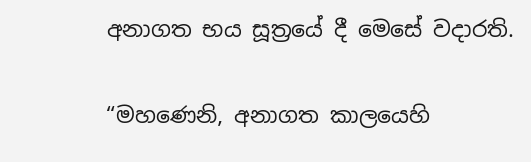අනාගත භය සූත්‍රයේ දී මෙසේ වදාරති.

“මහණෙනි, අනාගත කාලයෙහි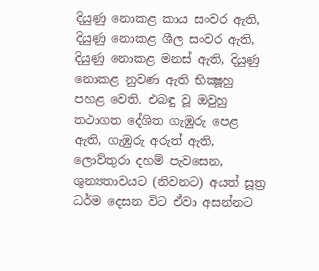දියුණු නොකළ කාය සංවර ඇති, දියුණු නොකළ ශීල සංවර ඇති, දියුණු නොකළ මනස් ඇති, දියුණු නොකළ නුවණ ඇති භික්‍ෂූහු පහළ වෙති. එබඳු වූ ඔවුහු තථාගත දේශිත ගැඹුරු පෙළ ඇති, ගැඹුරු අරුත් ඇති, ලොව්තුරා දහම් පැවසෙන, ශුන්‍යතාවයට (නිවනට) අයත් සූත්‍ර ධර්ම දෙසන විට ඒවා අසන්නට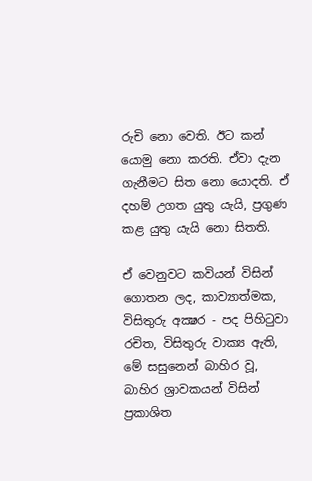රුචි නො වෙති. ඊට කන් යොමු නො කරති. ඒවා දැන ගැනීමට සිත නො යොදති. ඒ දහම් උගත යුතු යැයි, ප්‍රගුණ කළ යුතු යැයි නො සිතති.

ඒ වෙනුවට කවියන් විසින් ගොතන ලද, කාව්‍යාත්මක, විසිතුරු අක්‍ෂර - පද පිහිටුවා රචිත, විසිතුරු වාක්‍ය ඇති, මේ සසුනෙන් බාහිර වූ, බාහිර ශ්‍රාවකයන් විසින් ප්‍රකාශිත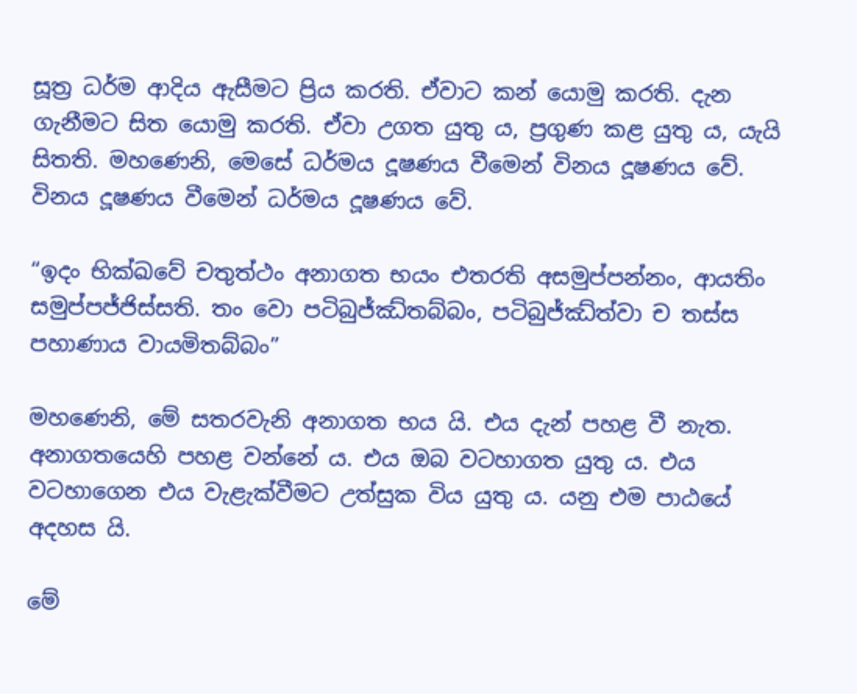සූත්‍ර ධර්ම ආදිය ඇසීමට ප්‍රිය කරති. ඒවාට කන් යොමු කරති. දැන ගැනීමට සිත යොමු කරති. ඒවා උගත යුතු ය, ප්‍රගුණ කළ යුතු ය, යැයි සිතති. මහණෙනි, මෙසේ ධර්මය දූෂණය වීමෙන් විනය දූෂණය වේ. විනය දූෂණය වීමෙන් ධර්මය දූෂණය වේ.

“ඉදං භික්ඛවේ චතුත්ථං අනාගත භයං එතරති අසමුප්පන්නං, ආයතිං සමුප්පජ්ජිස්සති. තං වො පටිබුජ්ඣ්තබ්බං, පටිබුජ්ඣ්ත්වා ච තස්ස පහාණාය වායමිතබ්බං”

මහණෙනි, මේ සතරවැනි අනාගත භය යි. එය දැන් පහළ වී නැත. අනාගතයෙහි පහළ වන්නේ ය. එය ඔබ වටහාගත යුතු ය. එය වටහාගෙන එය වැළැක්වීමට උත්සුක විය යුතු ය. යනු එම පාඨයේ අදහස යි.

මේ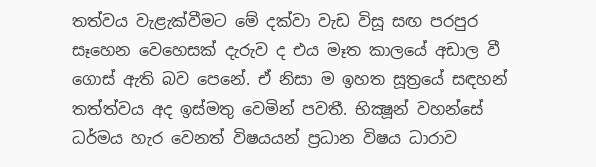තත්වය වැළැක්වීමට මේ දක්වා වැඩ විසූ සඟ පරපුර සෑහෙන වෙහෙසක් දැරුව ද එය මෑත කාලයේ අඩාල වී ගොස් ඇති බව පෙනේ. ඒ නිසා ම ඉහත සූත්‍රයේ සඳහන් තත්ත්වය අද ඉස්මතු වෙමින් පවතී. භික්‍ෂූන් වහන්සේ ධර්මය හැර වෙනත් විෂයයන් ප්‍රධාන විෂය ධාරාව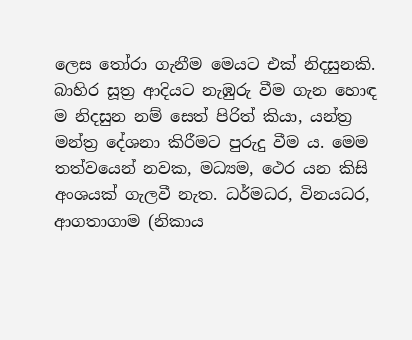ලෙස තෝරා ගැනීම මෙයට එක් නිදසුනකි. බාහිර සූත්‍ර ආදියට නැඹුරු වීම ගැන හොඳ ම නිදසුන නම් සෙත් පිරිත් කියා, යන්ත්‍ර මන්ත්‍ර දේශනා කිරීමට පුරුදු වීම ය. මෙම තත්වයෙන් නවක, මධ්‍යම, ථෙර යන කිසි අංශයක් ගැලවී නැත. ධර්මධර, විනයධර, ආගතාගාම (නිකාය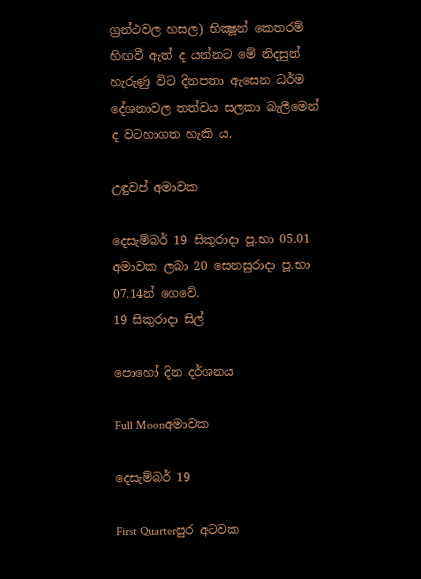ග්‍රන්ථවල හසල) භික්‍ෂූන් කෙතරම් හිඟවී ඇත් ද යන්නට මේ නිදසුන් හැරුණු විට දිනපතා ඇසෙන ධර්ම දේශනාවල තත්වය සලකා බැලීමෙන් ද වටහාගත හැකි ය.

උඳුවප් අමාවක

දෙසැම්බර් 19 සිකුරාදා පූ.භා 05.01 අමාවක ලබා 20 සෙනසුරාදා පූ.භා 07.14න් ගෙවේ.
19 සිකුරාදා සිල්

පොහෝ දින දර්ශනය

Full Moonඅමාවක

දෙසැම්බර් 19

First Quarterපුර අටවක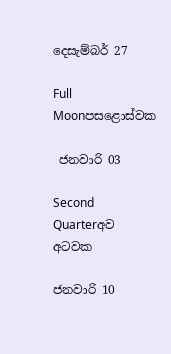දෙසැම්බර් 27

Full Moonපසළොස්වක

 ජනවාරි 03

Second Quarterඅව අටවක

ජනවාරි 10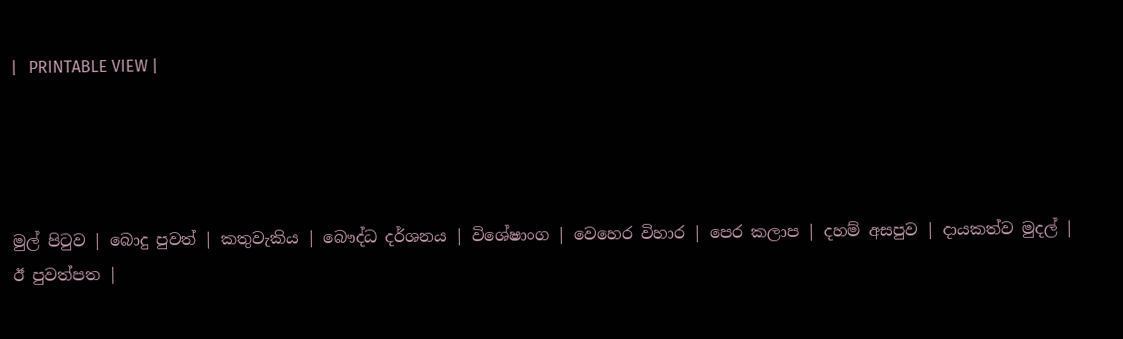|   PRINTABLE VIEW |




මුල් පිටුව | බොදු පුවත් | කතුවැකිය | බෞද්ධ දර්ශනය | විශේෂාංග | වෙහෙර විහාර | පෙර කලාප | දහම් අසපුව | දායකත්ව මුදල් | ඊ පුවත්පත |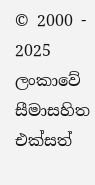© 2000 - 2025 ලංකාවේ සීමාසහිත එක්සත්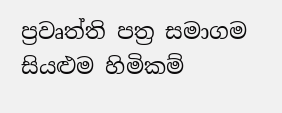ප්‍රවෘත්ති පත්‍ර සමාගම
සියළුම හිමිකම්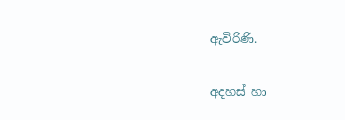ඇවිරිණි.

අදහස් හා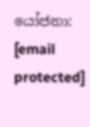යෝජනා: [email protected]